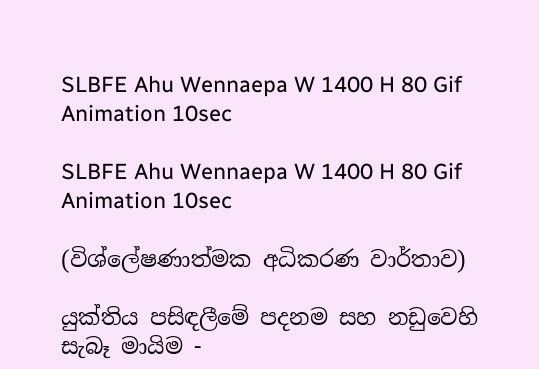SLBFE Ahu Wennaepa W 1400 H 80 Gif Animation 10sec

SLBFE Ahu Wennaepa W 1400 H 80 Gif Animation 10sec

(විශ්ලේෂණාත්මක අධිකරණ වාර්තාව)

යුක්තිය පසිඳලීමේ පදනම සහ නඩුවෙහි සැබෑ මායිම -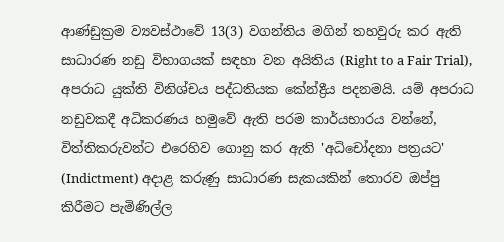ආණ්ඩුක්‍රම ව්‍යවස්ථාවේ 13(3) වගන්තිය මගින් තහවුරු කර ඇති සාධාරණ නඩු විභාගයක් සඳහා වන අයිතිය (Right to a Fair Trial), අපරාධ යුක්ති විනිශ්චය පද්ධතියක කේන්ද්‍රීය පදනමයි. යම් අපරාධ නඩුවකදී අධිකරණය හමුවේ ඇති පරම කාර්යභාරය වන්නේ, විත්තිකරුවන්ට එරෙහිව ගොනු කර ඇති 'අධිචෝදනා පත්‍රයට' (Indictment) අදාළ කරුණු සාධාරණ සැකයකින් තොරව ඔප්පු කිරීමට පැමිණිල්ල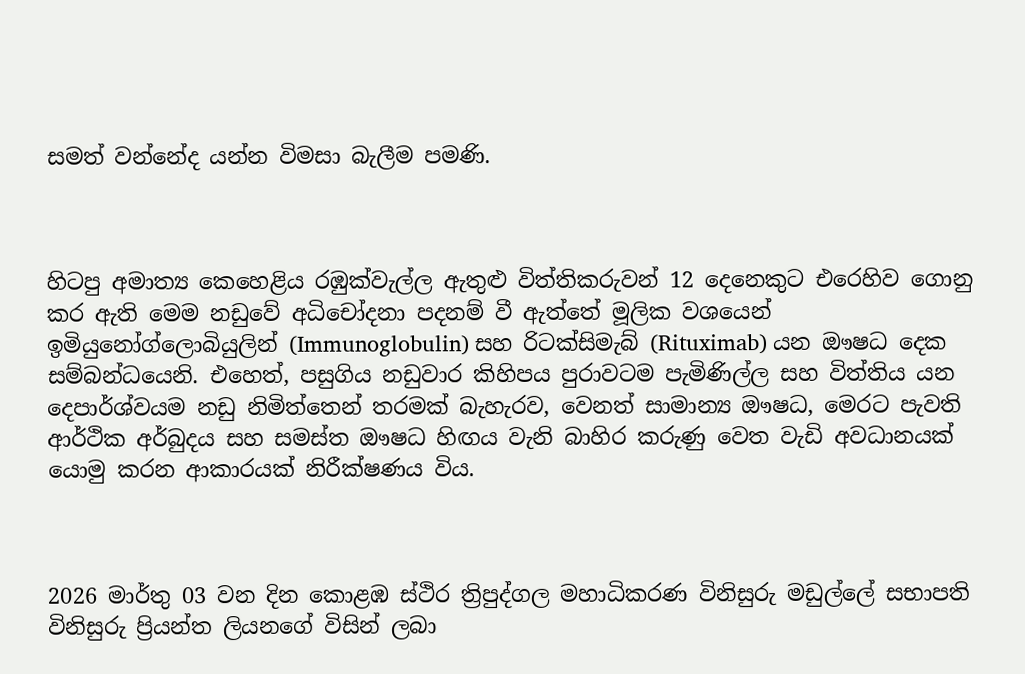සමත් වන්නේද යන්න විමසා බැලීම පමණි.



හිටපු අමාත්‍ය කෙහෙළිය රඹුක්වැල්ල ඇතුළු විත්තිකරුවන් 12 දෙනෙකුට එරෙහිව ගොනු කර ඇති මෙම නඩුවේ අධිචෝදනා පදනම් වී ඇත්තේ මූලික වශයෙන් ඉමියුනෝග්ලොබියුලින් (Immunoglobulin) සහ රිටක්සිමැබ් (Rituximab) යන ඖෂධ දෙක සම්බන්ධයෙනි. එහෙත්, පසුගිය නඩුවාර කිහිපය පුරාවටම පැමිණිල්ල සහ විත්තිය යන දෙපාර්ශ්වයම නඩු නිමිත්තෙන් තරමක් බැහැරව, වෙනත් සාමාන්‍ය ඖෂධ, මෙරට පැවති ආර්ථික අර්බුදය සහ සමස්ත ඖෂධ හිඟය වැනි බාහිර කරුණු වෙත වැඩි අවධානයක් යොමු කරන ආකාරයක් නිරීක්ෂණය විය.



2026 මාර්තු 03 වන දින කොළඹ ස්ථිර ත්‍රිපුද්ගල මහාධිකරණ විනිසුරු මඩුල්ලේ සභාපති විනිසුරු ප්‍රියන්ත ලියනගේ විසින් ලබා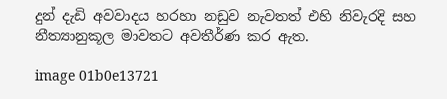දුන් දැඩි අවවාදය හරහා නඩුව නැවතත් එහි නිවැරදි සහ නීත්‍යානුකූල මාවතට අවතීර්ණ කර ඇත.

image 01b0e13721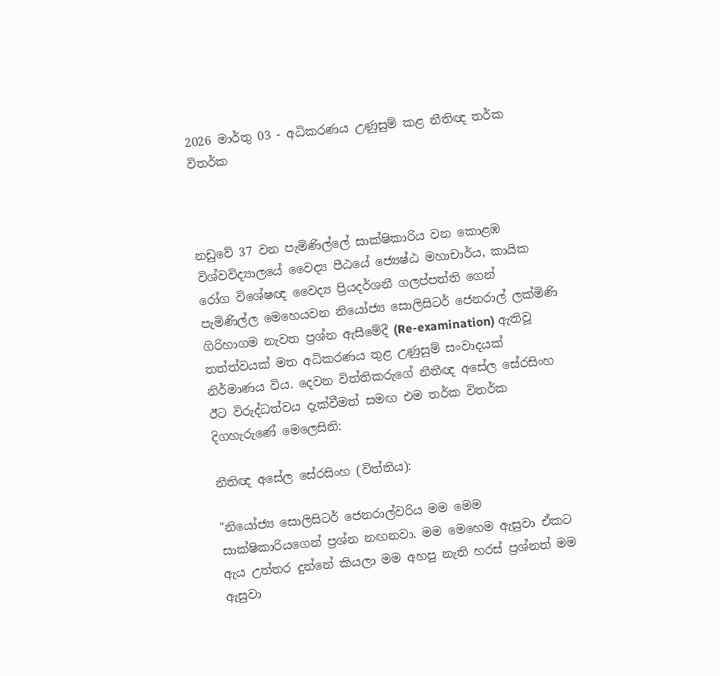2026 මාර්තු 03 - අධිකරණය උණුසුම් කළ නීතිඥ තර්ක විතර්ක



නඩුවේ 37 වන පැමිණිල්ලේ සාක්ෂිකාරිය වන කොළඹ විශ්වවිද්‍යාලයේ වෛද්‍ය පීඨයේ ජ්‍යෙෂ්ඨ මහාචාර්ය, කායික රෝග විශේෂඥ වෛද්‍ය ප්‍රියදර්ශනී ගලප්පත්ති ගෙන් පැමිණිල්ල මෙහෙයවන නියෝජ්‍ය සොලිසිටර් ජෙනරාල් ලක්මිණි ගිරිහාගම නැවත ප්‍රශ්න ඇසීමේදී (Re-examination) ඇතිවූ තත්ත්වයක් මත අධිකරණය තුළ උණුසුම් සංවාදයක් නිර්මාණය විය. දෙවන විත්තිකරුගේ නීතීඥ අසේල සේරසිංහ ඊට විරුද්ධත්වය දැක්වීමත් සමඟ එම තර්ක විතර්ක දිගහැරුණේ මෙලෙසිනි:

නීතිඥ අසේල සේරසිංහ (විත්තිය):

"නියෝජ්‍ය සොලිසිටර් ජෙනරාල්වරිය මම මෙම සාක්ෂිකාරියගෙන් ප්‍රශ්න නඟනවා. මම මෙහෙම ඇසුවා ඒකට ඇය උත්තර දුන්නේ කියලා මම අහපු නැති හරස් ප්‍රශ්නත් මම ඇසුවා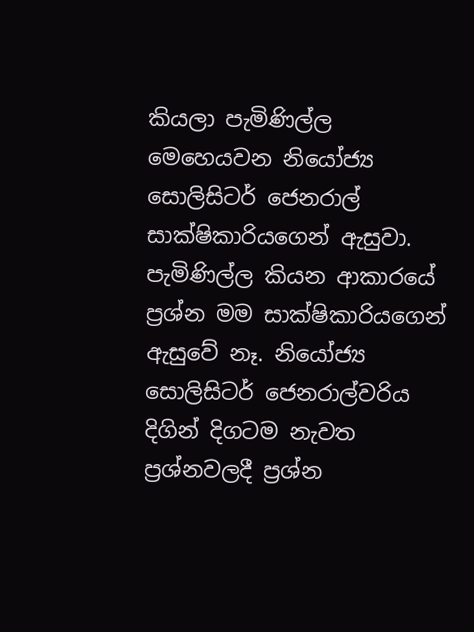කියලා පැමිණිල්ල මෙහෙයවන නියෝජ්‍ය සොලිසිටර් ජෙනරාල් සාක්ෂිකාරියගෙන් ඇසුවා. පැමිණිල්ල කියන ආකාරයේ ප්‍රශ්න මම සාක්ෂිකාරියගෙන් ඇසුවේ නෑ. නියෝජ්‍ය සොලිසිටර් ජෙනරාල්වරිය දිගින් දිගටම නැවත ප්‍රශ්නවලදී ප්‍රශ්න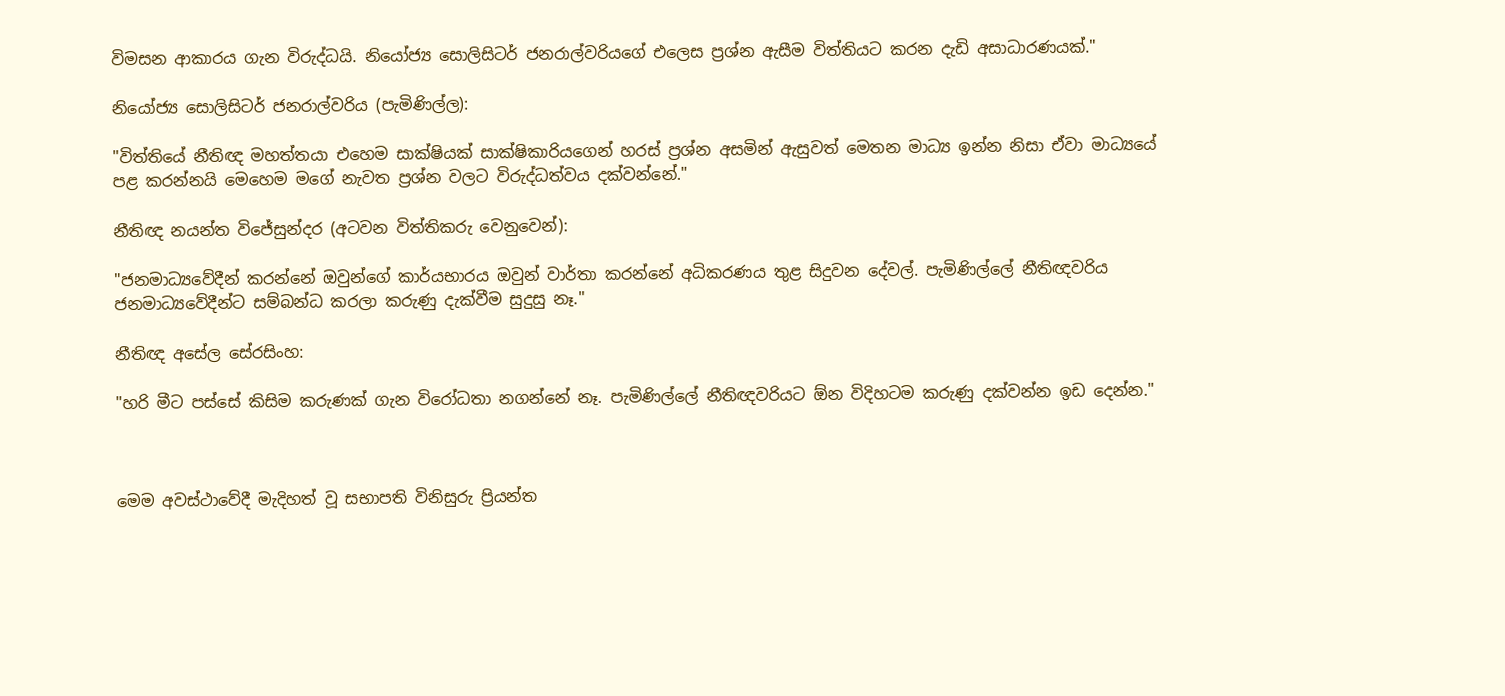විමසන ආකාරය ගැන විරුද්ධයි. නියෝජ්‍ය සොලිසිටර් ජනරාල්වරියගේ එලෙස ප්‍රශ්න ඇසීම විත්තියට කරන දැඩි අසාධාරණයක්."

නියෝජ්‍ය සොලිසිටර් ජනරාල්වරිය (පැමිණිල්ල):

"විත්තියේ නීතිඥ මහත්තයා එහෙම සාක්ෂියක් සාක්ෂිකාරියගෙන් හරස් ප්‍රශ්න අසමින් ඇසුවත් මෙතන මාධ්‍ය ඉන්න නිසා ඒවා මාධ්‍යයේ පළ කරන්නයි මෙහෙම මගේ නැවත ප්‍රශ්න වලට විරුද්ධත්වය දක්වන්නේ."

නීතිඥ නයන්ත විජේසුන්දර (අටවන විත්තිකරු වෙනුවෙන්):

"ජනමාධ්‍යවේදීන් කරන්නේ ඔවුන්ගේ කාර්යභාරය ඔවුන් වාර්තා කරන්නේ අධිකරණය තුළ සිදුවන දේවල්. පැමිණිල්ලේ නීතිඥවරිය ජනමාධ්‍යවේදීන්ට සම්බන්ධ කරලා කරුණු දැක්වීම සුදුසු නෑ."

නීතිඥ අසේල සේරසිංහ:

"හරි මීට පස්සේ කිසිම කරුණක් ගැන විරෝධතා නගන්නේ නෑ. පැමිණිල්ලේ නීතිඥවරියට ඕන විදිහටම කරුණු දක්වන්න ඉඩ දෙන්න."



මෙම අවස්ථාවේදී මැදිහත් වූ සභාපති විනිසුරු ප්‍රියන්ත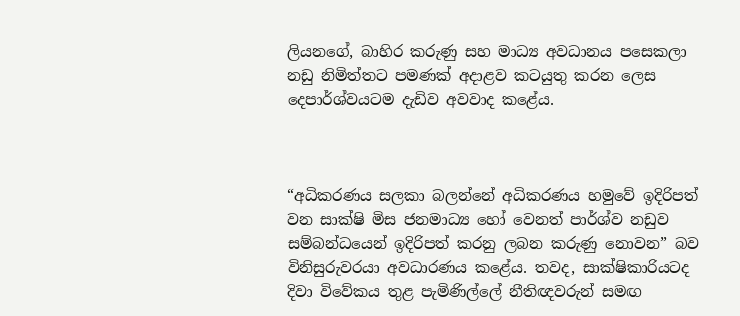ලියනගේ, බාහිර කරුණු සහ මාධ්‍ය අවධානය පසෙකලා නඩු නිමිත්තට පමණක් අදාළව කටයුතු කරන ලෙස දෙපාර්ශ්වයටම දැඩිව අවවාද කළේය.



“අධිකරණය සලකා බලන්නේ අධිකරණය හමුවේ ඉදිරිපත් වන සාක්ෂි මිස ජනමාධ්‍ය හෝ වෙනත් පාර්ශ්ව නඩුව සම්බන්ධයෙන් ඉදිරිපත් කරනු ලබන කරුණු නොවන” බව විනිසුරුවරයා අවධාරණය කළේය. තවද, සාක්ෂිකාරියටද දිවා විවේකය තුළ පැමිණිල්ලේ නීතිඥවරුන් සමඟ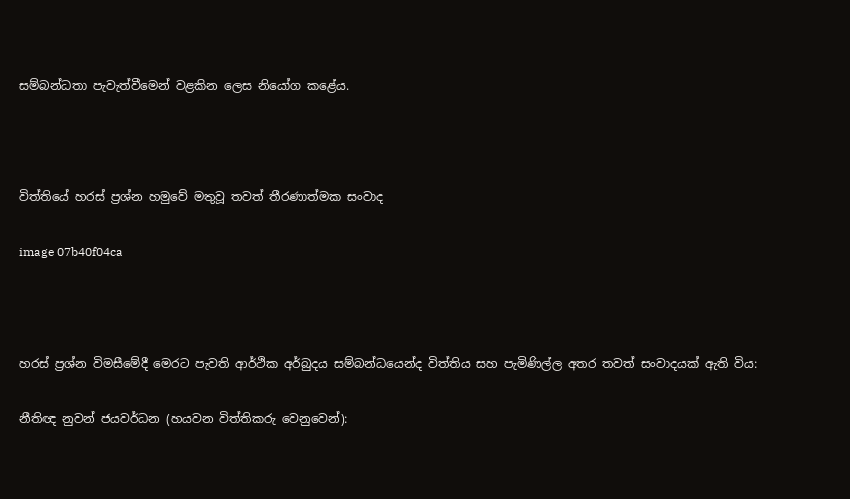සම්බන්ධතා පැවැත්වීමෙන් වළකින ලෙස නියෝග කළේය.



විත්තියේ හරස් ප්‍රශ්න හමුවේ මතුවූ තවත් තීරණාත්මක සංවාද

image 07b40f04ca



හරස් ප්‍රශ්න විමසීමේදී මෙරට පැවති ආර්ථික අර්බුදය සම්බන්ධයෙන්ද විත්තිය සහ පැමිණිල්ල අතර තවත් සංවාදයක් ඇති විය:

නීතිඥ නුවන් ජයවර්ධන (හයවන විත්තිකරු වෙනුවෙන්):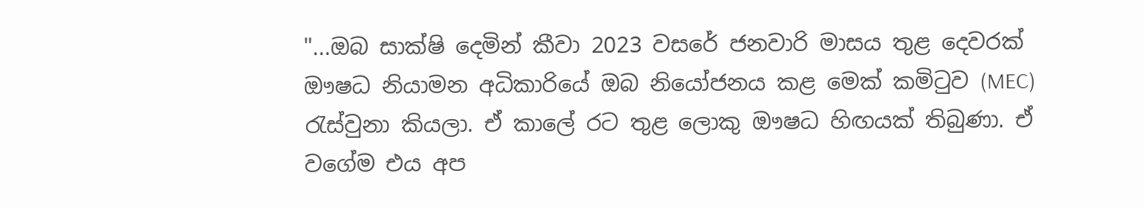"...ඔබ සාක්ෂි දෙමින් කීවා 2023 වසරේ ජනවාරි මාසය තුළ දෙවරක් ඖෂධ නියාමන අධිකාරියේ ඔබ නියෝජනය කළ මෙක් කමිටුව (MEC) රැස්වුනා කියලා. ඒ කාලේ රට තුළ ලොකු ඖෂධ හිඟයක් තිබුණා. ඒ වගේම එය අප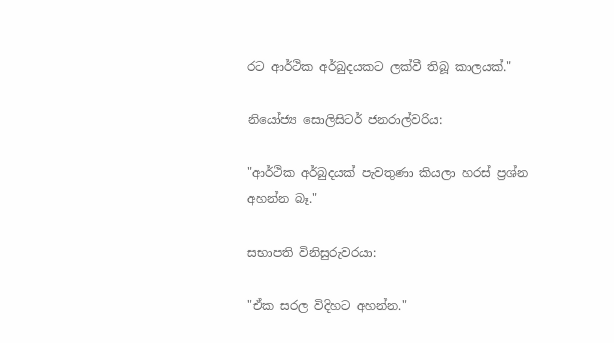රට ආර්ථික අර්බුදයකට ලක්වී තිබූ කාලයක්."

නියෝජ්‍ය සොලිසිටර් ජනරාල්වරිය:

"ආර්ථික අර්බුදයක් පැවතුණා කියලා හරස් ප්‍රශ්න අහන්න බෑ."

සභාපති විනිසුරුවරයා:

"ඒක සරල විදිහට අහන්න."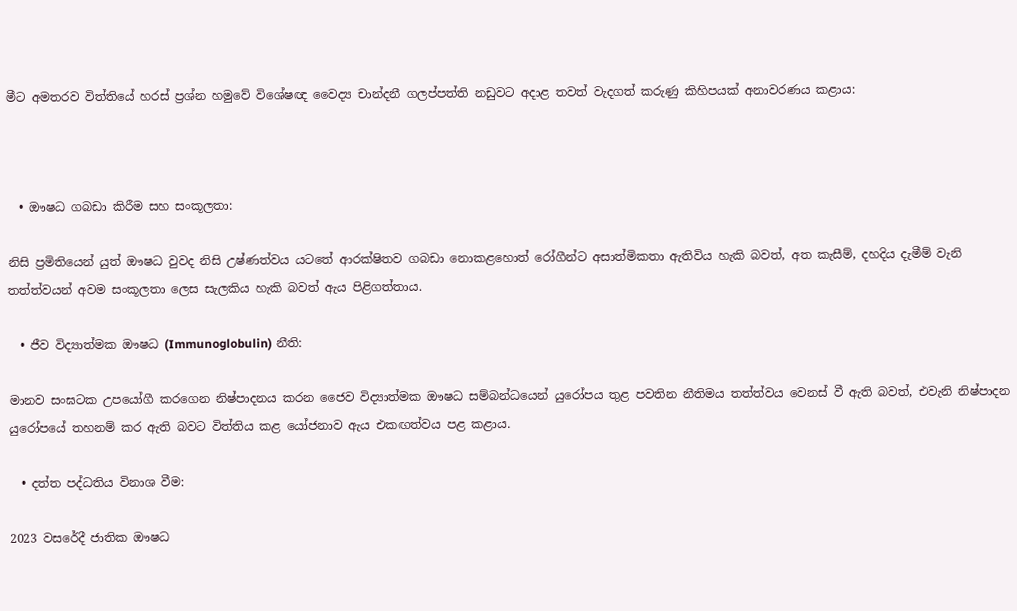මීට අමතරව විත්තියේ හරස් ප්‍රශ්න හමුවේ විශේෂඥ වෛද්‍ය චාන්දනී ගලප්පත්ති නඩුවට අදාළ තවත් වැදගත් කරුණු කිහිපයක් අනාවරණය කළාය:



  • ඖෂධ ගබඩා කිරීම සහ සංකූලතා:

නිසි ප්‍රමිතියෙන් යුත් ඖෂධ වුවද නිසි උෂ්ණත්වය යටතේ ආරක්ෂිතව ගබඩා නොකළහොත් රෝගීන්ට අසාත්මිකතා ඇතිවිය හැකි බවත්, අත කැසීම්, දහදිය දැමීම් වැනි තත්ත්වයන් අවම සංකූලතා ලෙස සැලකිය හැකි බවත් ඇය පිළිගත්තාය.

  • ජීව විද්‍යාත්මක ඖෂධ (Immunoglobulin) නීති:

මානව සංඝටක උපයෝගී කරගෙන නිෂ්පාදනය කරන ජෛව විද්‍යාත්මක ඖෂධ සම්බන්ධයෙන් යුරෝපය තුළ පවතින නීතිමය තත්ත්වය වෙනස් වී ඇති බවත්, එවැනි නිෂ්පාදන යුරෝපයේ තහනම් කර ඇති බවට විත්තිය කළ යෝජනාව ඇය එකඟත්වය පළ කළාය.

  • දත්ත පද්ධතිය විනාශ වීම:

2023 වසරේදී ජාතික ඖෂධ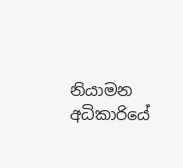නියාමන අධිකාරියේ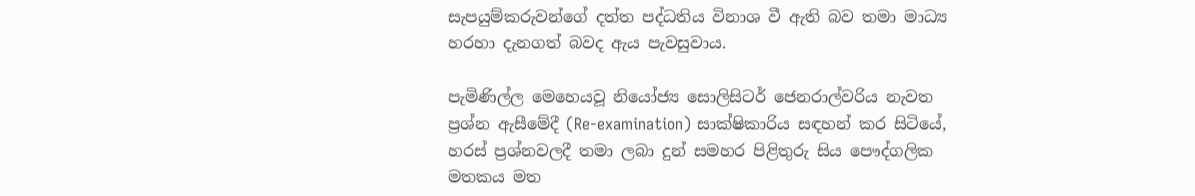සැපයුම්කරුවන්ගේ දත්ත පද්ධතිය විනාශ වී ඇති බව තමා මාධ්‍ය හරහා දැනගත් බවද ඇය පැවසුවාය.

පැමිණිල්ල මෙහෙයවූ නියෝජ්‍ය සොලිසිටර් ජෙනරාල්වරිය නැවත ප්‍රශ්න ඇසීමේදී (Re-examination) සාක්ෂිකාරිය සඳහන් කර සිටියේ, හරස් ප්‍රශ්නවලදී තමා ලබා දුන් සමහර පිළිතුරු සිය පෞද්ගලික මතකය මත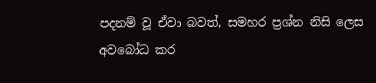පදනම් වූ ඒවා බවත්, සමහර ප්‍රශ්න නිසි ලෙස අවබෝධ කර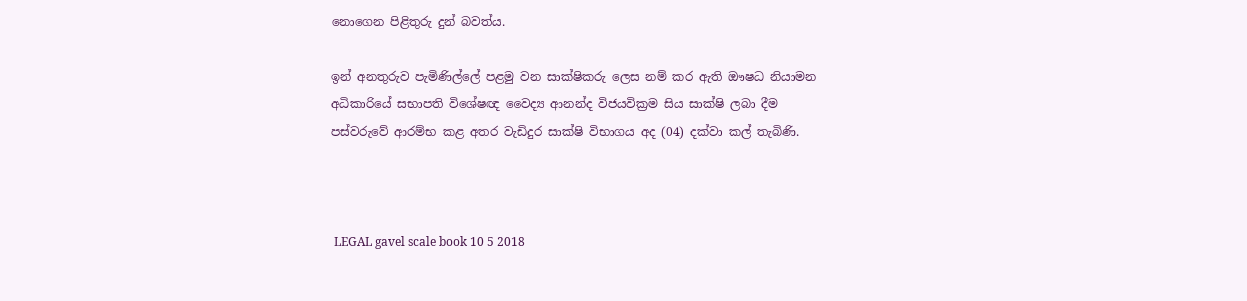නොගෙන පිළිතුරු දුන් බවත්ය.

ඉන් අනතුරුව පැමිණිල්ලේ පළමු වන සාක්ෂිකරු ලෙස නම් කර ඇති ඖෂධ නියාමන අධිකාරියේ සභාපති විශේෂඥ වෛද්‍ය ආනන්ද විජයවික්‍රම සිය සාක්ෂි ලබා දීම පස්වරුවේ ආරම්භ කළ අතර වැඩිදුර සාක්ෂි විභාගය අද (04) දක්වා කල් තැබිණි.



 LEGAL gavel scale book 10 5 2018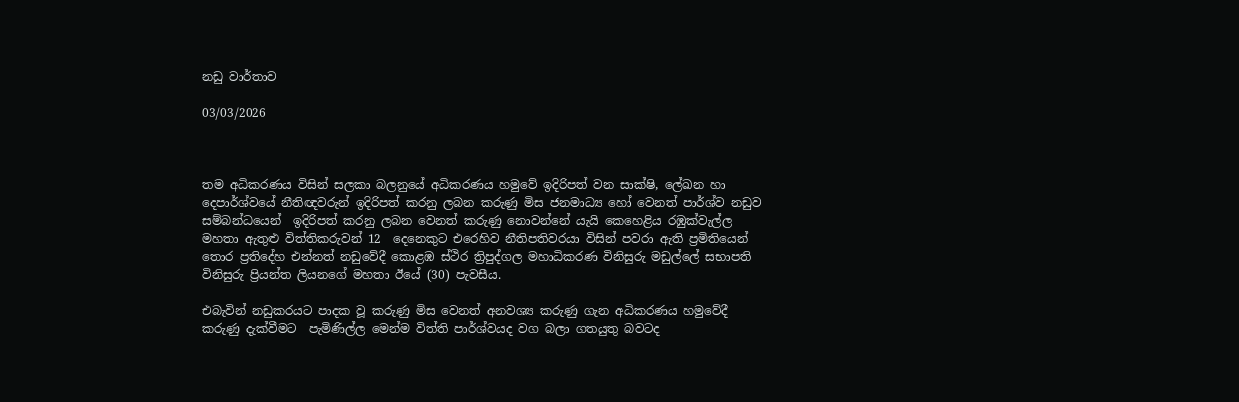නඩු වාර්තාව

03/03/2026



තම අධිකරණය විසින් සලකා බලනුයේ අධිකරණය හමුවේ ඉදිරිපත් වන සාක්ෂි, ලේඛන හා දෙපාර්ශ්වයේ නීතිඥවරුන් ඉදිරිපත් කරනු ලබන කරුණු මිස ජනමාධ්‍ය හෝ වෙනත් පාර්ශ්ව නඩුව සම්බන්ධයෙන්  ඉදිරිපත් කරනු ලබන වෙනත් කරුණු නොවන්නේ යැයි කෙහෙළිය රඹුක්වැල්ල මහතා ඇතුළු විත්තිකරුවන් 12  දෙනෙකුට එරෙහිව නීතිපතිවරයා විසින් පවරා ඇති ප්‍රමිතියෙන් තොර ප්‍රතිදේහ එන්නත් නඩුවේදී කොළඹ ස්ථිර ත්‍රිපුද්ගල මහාධිකරණ විනිසුරු මඩුල්ලේ සභාපති විනිසුරු ප්‍රියන්ත ලියනගේ මහතා ඊයේ (30) පැවසීය.

එබැවින් නඩුකරයට පාදක වූ කරුණු මිස වෙනත් අනවශ්‍ය කරුණු ගැන අධිකරණය හමුවේදී කරුණු දැක්වීමට  පැමිණිල්ල මෙන්ම විත්ති පාර්ශ්වයද වග බලා ගතයුතු බවටද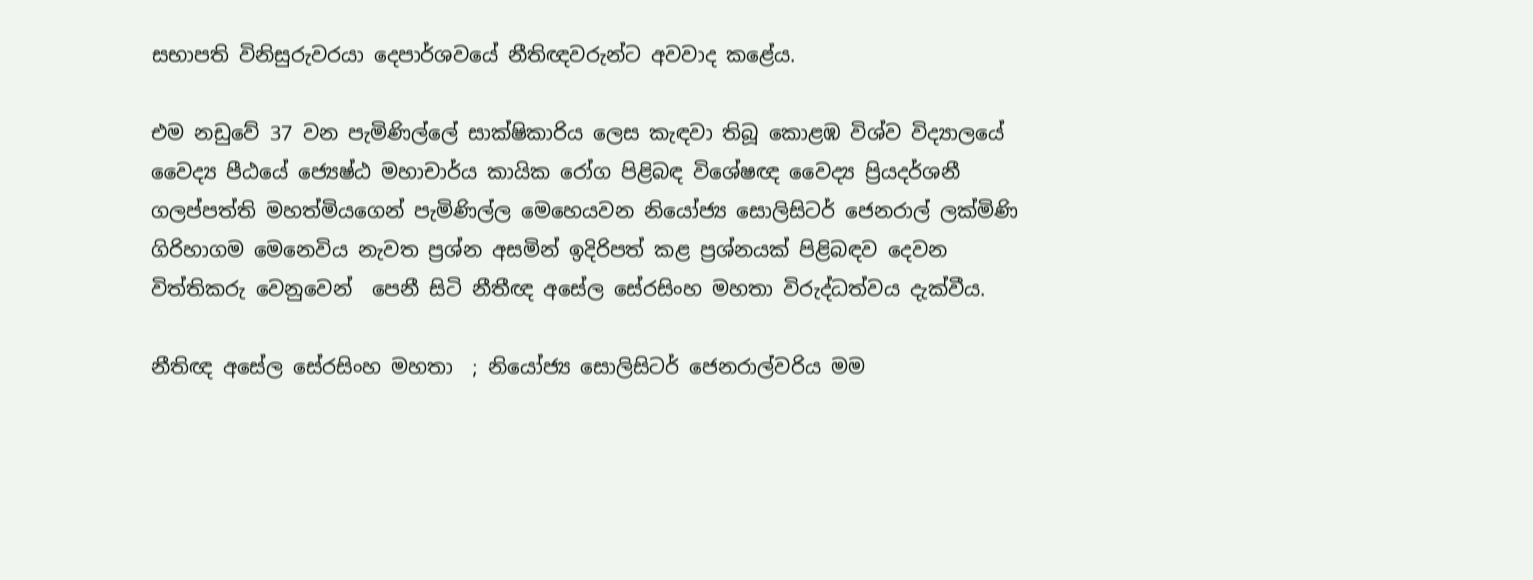සභාපති විනිසුරුවරයා දෙපාර්ශවයේ නීතිඥවරුන්ට අවවාද කළේය.

එම නඩුවේ 37 වන පැමිණිල්ලේ සාක්ෂිකාරිය ලෙස කැඳවා තිබූ කොළඹ විශ්ව විද්‍යාලයේ වෛද්‍ය පීඨයේ ජ්‍යෙෂ්ඨ මහාචාර්ය කායික රෝග පිළිබඳ විශේෂඥ වෛද්‍ය ප්‍රියදර්ශනී ගලප්පත්ති මහත්මියගෙන් පැමිණිල්ල මෙහෙයවන නියෝජ්‍ය සොලිසිටර් ජෙනරාල් ලක්මිණි ගිරිහාගම මෙනෙවිය නැවත ප්‍රශ්න අසමින් ඉදිරිපත් කළ ප්‍රශ්නයක් පිළිබඳව දෙවන විත්තිකරු වෙනුවෙන්  පෙනී සිටි නීතීඥ අසේල සේරසිංහ මහතා විරුද්ධත්වය දැක්වීය.

නීතිඥ අසේල සේරසිංහ මහතා  ; නියෝජ්‍ය සොලිසිටර් ජෙනරාල්වරිය මම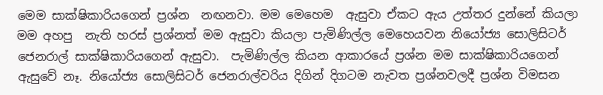මෙම සාක්ෂිකාරියගෙන් ප්‍රශ්න  නඟනවා. මම මෙහෙම  ඇසුවා ඒකට ඇය උත්තර දුන්නේ කියලා මම අහපු  නැති හරස් ප්‍රශ්නත් මම ඇසුවා කියලා පැමිණිල්ල මෙහෙයවන නියෝජ්‍ය සොලිසිටර් ජෙනරාල් සාක්ෂිකාරියගෙන් ඇසුවා.  පැමිණිල්ල කියන ආකාරයේ ප්‍රශ්න මම සාක්ෂිකාරියගෙන් ඇසුවේ නෑ. නියෝජ්‍ය සොලිසිටර් ජෙනරාල්වරිය දිගින් දිගටම නැවත ප්‍රශ්නවලදී ප්‍රශ්න විමසන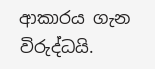ආකාරය ගැන විරුද්ධයි.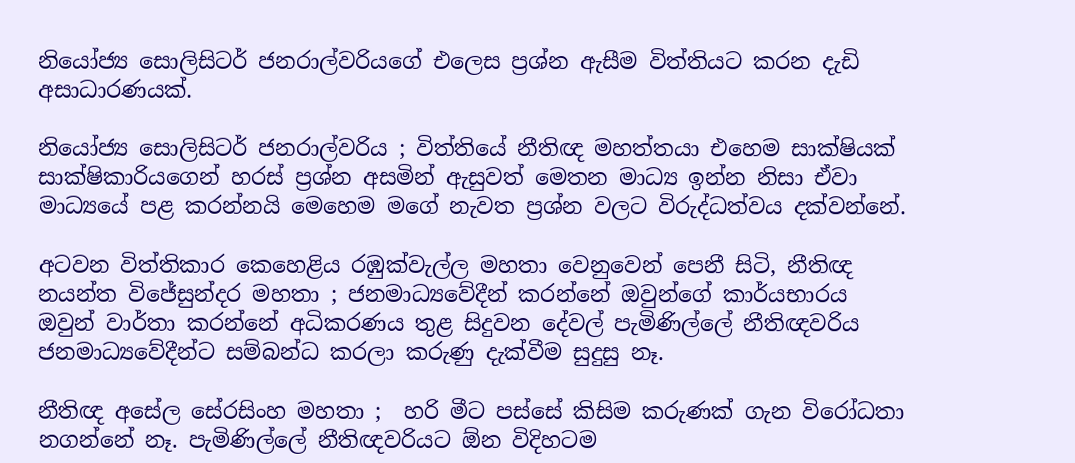නියෝජ්‍ය සොලිසිටර් ජනරාල්වරියගේ එලෙස ප්‍රශ්න ඇසීම විත්තියට කරන දැඩි අසාධාරණයක්.

නියෝජ්‍ය සොලිසිටර් ජනරාල්වරිය ; විත්තියේ නීතිඥ මහත්තයා එහෙම සාක්ෂියක් සාක්ෂිකාරියගෙන් හරස් ප්‍රශ්න අසමින් ඇසුවත් මෙතන මාධ්‍ය ඉන්න නිසා ඒවා මාධ්‍යයේ පළ කරන්නයි මෙහෙම මගේ නැවත ප්‍රශ්න වලට විරුද්ධත්වය දක්වන්නේ.

අටවන විත්තිකාර කෙහෙළිය රඹුක්වැල්ල මහතා වෙනුවෙන් පෙනී සිටි, නීතිඥ නයන්ත විජේසුන්දර මහතා ; ජනමාධ්‍යවේදීන් කරන්නේ ඔවුන්ගේ කාර්යභාරය ඔවුන් වාර්තා කරන්නේ අධිකරණය තුළ සිදුවන දේවල් පැමිණිල්ලේ නීතිඥවරිය ජනමාධ්‍යවේදීන්ට සම්බන්ධ කරලා කරුණු දැක්වීම සුදුසු නෑ.

නීතිඥ අසේල සේරසිංහ මහතා ;  හරි මීට පස්සේ කිසිම කරුණක් ගැන විරෝධතා නගන්නේ නෑ. පැමිණිල්ලේ නීතිඥවරියට ඕන විදිහටම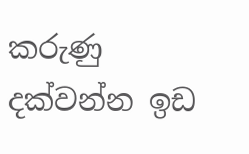කරුණු දක්වන්න ඉඩ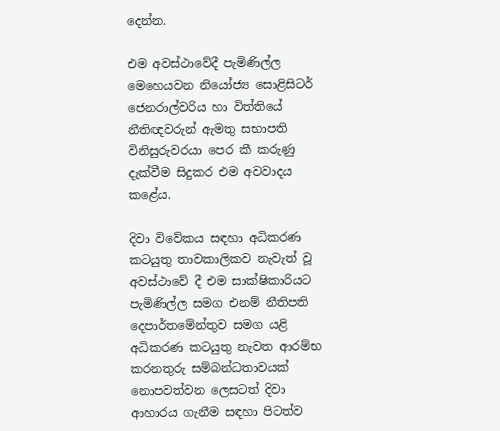දෙන්න.

එම අවස්ථාවේදී පැමිණිල්ල මෙහෙයවන නියෝජ්‍ය සොළිසිටර් ජෙනරාල්වරිය හා විත්තියේ නීතිඥවරුන් ඇමතු සභාපති විනිසුරුවරයා පෙර කී කරුණු දැක්වීම සිදුකර එම අවවාදය කළේය.

දිවා විවේකය සඳහා අධිකරණ කටයුතු තාවකාලිකව නැවැත් වූ අවස්ථාවේ දී එම සාක්ෂිකාරියට පැමිණිල්ල සමග එනම් නීතිපති දෙපාර්තමේන්තුව සමග යළි අධිකරණ කටයුතු නැවත ආරම්භ කරනතුරු සම්බන්ධතාවයක් නොපවත්වන ලෙසටත් දිවා ආහාරය ගැනීම සඳහා පිටත්ව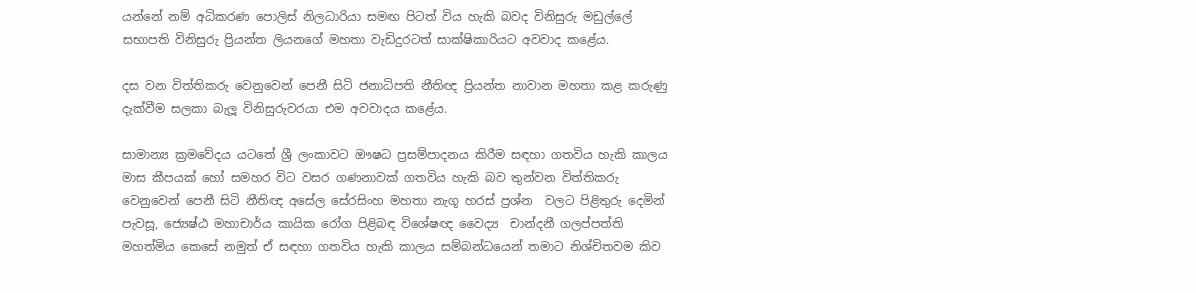යන්නේ නම් අධිකරණ පොලිස් නිලධාරියා සමඟ පිටත් විය හැකි බවද විනිසුරු මඩුල්ලේ සභාපති විනිසුරු ප්‍රියන්ත ලියනගේ මහතා වැඩිදුරටත් සාක්ෂිකාරියට අවවාද කළේය.

දස වන විත්තිකරු වෙනුවෙන් පෙනී සිටි ජනාධිපති නීතිඥ ප්‍රියන්ත නාවාන මහතා කළ කරුණු දැක්වීම සලකා බැලූ විනිසුරුවරයා එම අවවාදය කළේය.

සාමාන්‍ය ක්‍රමවේදය යටතේ ශ්‍රී ලංකාවට ඖෂධ ප්‍රසම්පාදනය කිරීම සඳහා ගතවිය හැකි කාලය මාස කීපයක් හෝ සමහර විට වසර ගණනාවක් ගතවිය හැකි බව තුන්වන විත්තිකරු වෙනුවෙන් පෙනී සිටි නීතිඥ අසේල සේරසිංහ මහතා නැගූ හරස් ප්‍රශ්න  වලට පිළිතුරු දෙමින් පැවසූ, ජ්‍යෙෂ්ඨ මහාචාර්ය කායික රෝග පිළිබඳ විශේෂඥ වෛද්‍ය  චාන්දනී ගලප්පත්ති මහත්මිය කෙසේ නමුත් ඒ සඳහා ගතවිය හැකි කාලය සම්බන්ධයෙන් තමාට නිශ්චිතවම කිව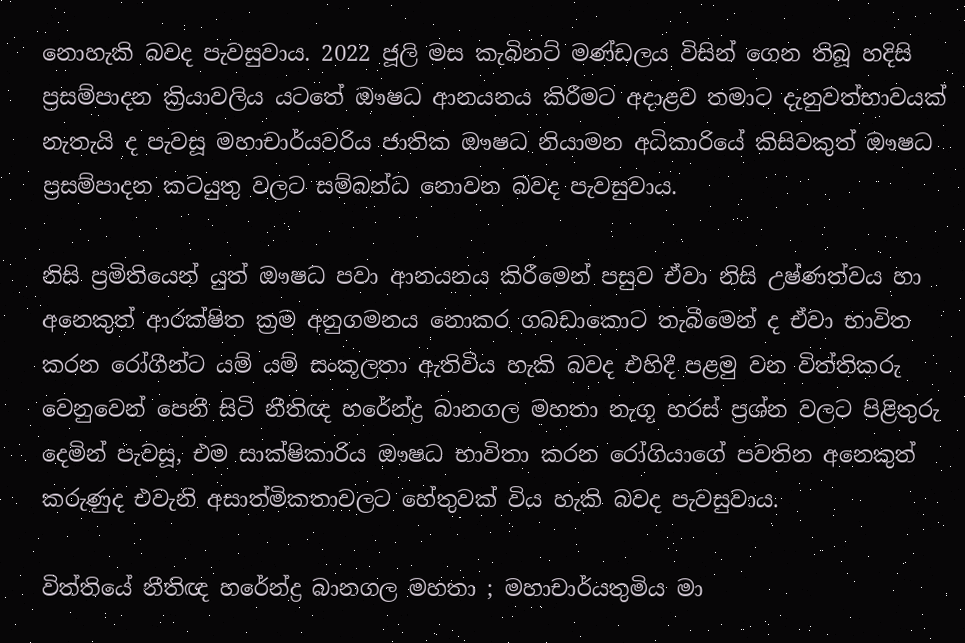නොහැකි බවද පැවසුවාය. 2022 ජූලි මස කැබිනට් මණ්ඩලය විසින් ගෙන තිබූ හදිසි ප්‍රසම්පාදන ක්‍රියාවලිය යටතේ ඖෂධ ආනයනය කිරීමට අදාළව තමාට දැනුවත්භාවයක් නැතැයි ද පැවසූ මහාචාර්යවරිය ජාතික ඖෂධ නියාමන අධිකාරියේ කිසිවකුත් ඖෂධ ප්‍රසම්පාදන කටයුතු වලට සම්බන්ධ නොවන බවද පැවසුවාය.

නිසි ප්‍රමිතියෙන් යුත් ඖෂධ පවා ආනයනය කිරීමෙන් පසුව ඒවා නිසි උෂ්ණත්වය හා අනෙකුත් ආරක්ෂිත ක්‍රම අනුගමනය නොකර ගබඩාකොට තැබීමෙන් ද ඒවා භාවිත කරන රෝගීන්ට යම් යම් සංකූලතා ඇතිවිය හැකි බවද එහිදී පළමු වන විත්තිකරු වෙනුවෙන් පෙනී සිටි නීතිඥ හරේන්ද්‍ර බානගල මහතා නැගූ හරස් ප්‍රශ්න වලට පිළිතුරු දෙමින් පැවසූ, එම සාක්ෂිකාරිය ඖෂධ භාවිතා කරන රෝගියාගේ පවතින අනෙකුත් කරුණුද එවැනි අසාත්මිකතාවලට හේතුවක් විය හැකි බවද පැවසුවාය.

විත්තියේ නීතිඥ හරේන්ද්‍ර බානගල මහතා ; මහාචාර්යතුමිය මා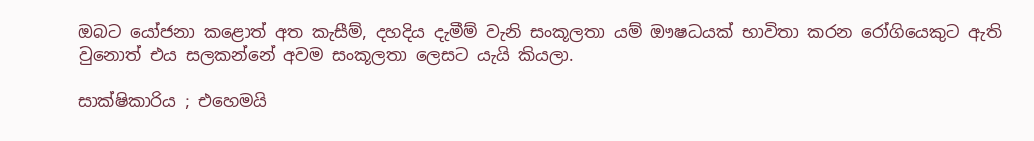ඔබට යෝජනා කළොත් අත කැසීම්, දහදිය දැමීම් වැනි සංකූලතා යම් ඖෂධයක් භාවිතා කරන රෝගියෙකුට ඇති වුනොත් එය සලකන්නේ අවම සංකූලතා ලෙසට යැයි කියලා.

සාක්ෂිකාරිය ; එහෙමයි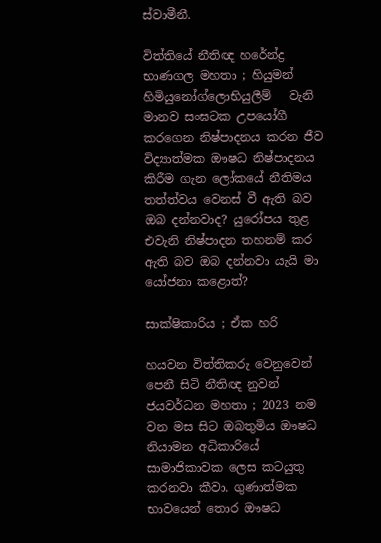ස්වාමීනී.

විත්තියේ නීතිඥ හරේන්ද්‍ර භාණගල මහතා ; හියුමන් හිමියුනෝග්ලොභියුලීම්   වැනි මානව සංඝටක උපයෝගී කරගෙන නිෂ්පාදනය කරන ජීව විද්‍යාත්මක ඖෂධ නිෂ්පාදනය කිරීම ගැන ලෝකයේ නීතිමය තත්ත්වය වෙනස් වී ඇති බව ඔබ දන්නවාද? යුරෝපය තුළ එවැනි නිෂ්පාදන තහනම් කර ඇති බව ඔබ දන්නවා යැයි මා යෝජනා කළොත්?

සාක්ෂිකාරිය ; ඒක හරි

හයවන විත්තිකරු වෙනුවෙන් පෙනී සිටි නීතිඥ නුවන් ජයවර්ධන මහතා ; 2023 නම වන මස සිට ඔබතුමිය ඖෂධ නියාමන අධිකාරියේ සාමාජිකාවක ලෙස කටයුතු කරනවා කීවා. ගුණාත්මක භාවයෙන් තොර ඖෂධ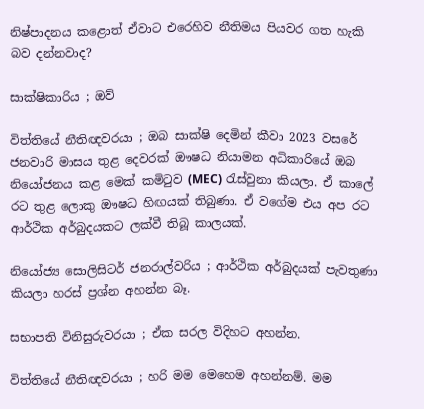නිෂ්පාදනය කළොත් ඒවාට එරෙහිව නීතිමය පියවර ගත හැකි බව දන්නවාද?

සාක්ෂිකාරිය ; ඔව්

විත්තියේ නීතිඥවරයා ; ඔබ සාක්ෂි දෙමින් කීවා 2023 වසරේ ජනවාරි මාසය තුළ දෙවරක් ඖෂධ නියාමන අධිකාරියේ ඔබ නියෝජනය කළ මෙක් කමිටුව (MEC) රැස්වුනා කියලා. ඒ කාලේ රට තුළ ලොකු ඖෂධ හිඟයක් තිබුණා. ඒ වගේම එය අප රට ආර්ථික අර්බුදයකට ලක්වී තිබූ කාලයක්.

නියෝජ්‍ය සොලිසිටර් ජනරාල්වරිය ; ආර්ථික අර්බුදයක් පැවතුණා කියලා හරස් ප්‍රශ්න අහන්න බෑ.

සභාපති විනිසුරුවරයා ; ඒක සරල විදිහට අහන්න.

විත්තියේ නීතිඥවරයා ; හරි මම මෙහෙම අහන්නම්. මම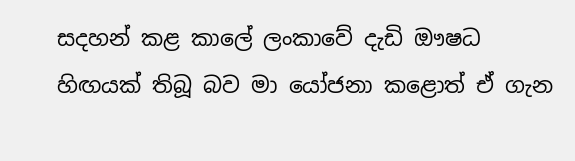සදහන් කළ කාලේ ලංකාවේ දැඩි ඖෂධ හිඟයක් තිබූ බව මා යෝජනා කළොත් ඒ ගැන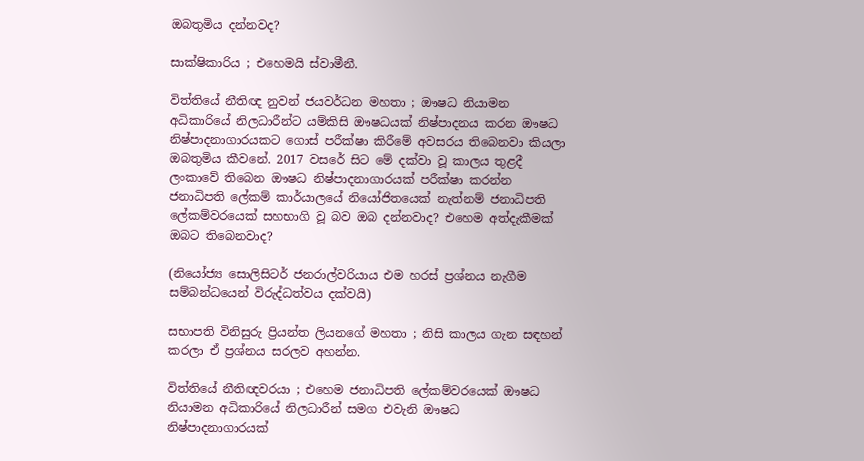ඔබතුමිය දන්නවද?

සාක්ෂිකාරිය ; එහෙමයි ස්වාමීනී.

විත්තියේ නීතිඥ නුවන් ජයවර්ධන මහතා ; ඖෂධ නියාමන අධිකාරියේ නිලධාරීන්ට යම්කිසි ඖෂධයක් නිෂ්පාදනය කරන ඖෂධ නිෂ්පාදනාගාරයකට ගොස් පරීක්ෂා කිරීමේ අවසරය තිබෙනවා කියලා ඔබතුමිය කීවනේ. 2017 වසරේ සිට මේ දක්වා වූ කාලය තුළදී ලංකාවේ තිබෙන ඖෂධ නිෂ්පාදනාගාරයක් පරීක්ෂා කරන්න ජනාධිපති ලේකම් කාර්යාලයේ නියෝජිතයෙක් නැත්නම් ජනාධිපති ලේකම්වරයෙක් සහභාගි වූ බව ඔබ දන්නවාද? එහෙම අත්දැකීමක් ඔබට තිබෙනවාද?

(නියෝජ්‍ය සොලිසිටර් ජනරාල්වරියාය එම හරස් ප්‍රශ්නය නැගීම සම්බන්ධයෙන් විරුද්ධත්වය දක්වයි)

සභාපති විනිසුරු ප්‍රියන්ත ලියනගේ මහතා ; නිසි කාලය ගැන සඳහන් කරලා ඒ ප්‍රශ්නය සරලව අහන්න.

විත්තියේ නීතිඥවරයා ; එහෙම ජනාධිපති ලේකම්වරයෙක් ඖෂධ නියාමන අධිකාරියේ නිලධාරීන් සමග එවැනි ඖෂධ නිෂ්පාදනාගාරයක්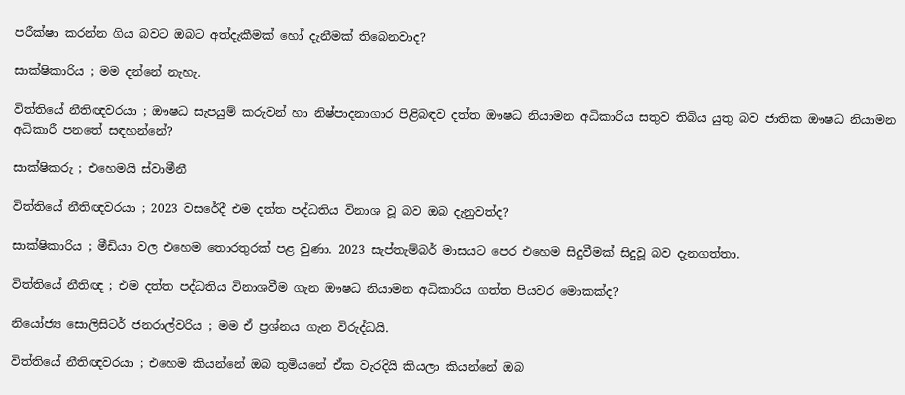පරීක්ෂා කරන්න ගිය බවට ඔබට අත්දැකීමක් හෝ දැනීමක් තිබෙනවාද?

සාක්ෂිකාරිය ; මම දන්නේ නැහැ.

විත්තියේ නීතිඥවරයා ; ඖෂධ සැපයුම් කරුවන් හා නිෂ්පාදනාගාර පිළිබඳව දත්ත ඖෂධ නියාමන අධිකාරිය සතුව තිබිය යුතු බව ජාතික ඖෂධ නියාමන අධිකාරී පනතේ සඳහන්නේ?

සාක්ෂිකරු ; එහෙමයි ස්වාමීනී

විත්තියේ නීතිඥවරයා ; 2023 වසරේදී එම දත්ත පද්ධතිය විනාශ වූ බව ඔබ දැනුවත්ද?

සාක්ෂිකාරිය ; මීඩියා වල එහෙම තොරතුරක් පළ වුණා. 2023 සැප්තැම්බර් මාසයට පෙර එහෙම සිදුවීමක් සිදුවූ බව දැනගත්තා.

විත්තියේ නීතිඥ ; එම දත්ත පද්ධතිය විනාශවීම ගැන ඖෂධ නියාමන අධිකාරිය ගත්ත පියවර මොකක්ද?

නියෝජ්‍ය සොලිසිටර් ජනරාල්වරිය ; මම ඒ ප්‍රශ්නය ගැන විරුද්ධයි.

විත්තියේ නීතිඥවරයා ; එහෙම කියන්නේ ඔබ තුමියනේ ඒක වැරදියි කියලා කියන්නේ ඔබ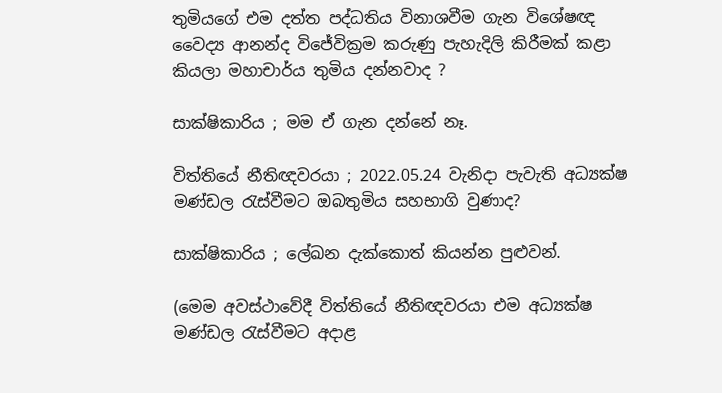තුමියගේ එම දත්ත පද්ධතිය විනාශවීම ගැන විශේෂඥ වෛද්‍ය ආනන්ද විජේවික්‍රම කරුණු පැහැදිලි කිරීමක් කළා කියලා මහාචාර්ය තුමිය දන්නවාද ?

සාක්ෂිකාරිය ; මම ඒ ගැන දන්නේ නෑ.

විත්තියේ නීතිඥවරයා ; 2022.05.24 වැනිදා පැවැති අධ්‍යක්ෂ මණ්ඩල රැස්වීමට ඔබතුමිය සහභාගි වුණාද?

සාක්ෂිකාරිය ; ලේඛන දැක්කොත් කියන්න පුළුවන්.

(මෙම අවස්ථාවේදී විත්තියේ නීතිඥවරයා එම අධ්‍යක්ෂ මණ්ඩල රැස්වීමට අදාළ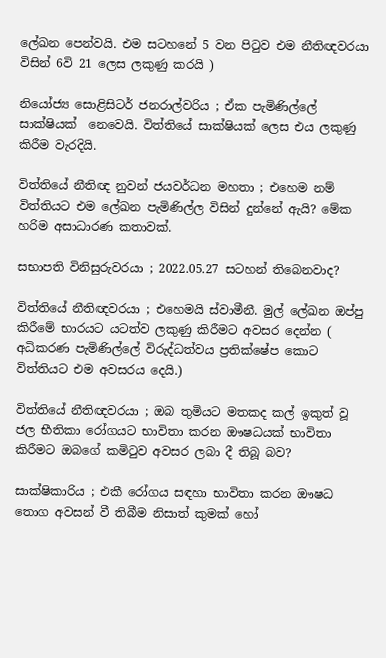ලේඛන පෙන්වයි. එම සටහනේ 5 වන පිටුව එම නීතිඥවරයා විසින් 6වි 21 ලෙස ලකුණු කරයි )

නියෝජ්‍ය සොළිසිටර් ජනරාල්වරිය ; ඒක පැමිණිල්ලේ සාක්ෂියක්  නෙවෙයි. විත්තියේ සාක්ෂියක් ලෙස එය ලකුණු කිරීම වැරදියි.

විත්තියේ නීතිඥ නුවන් ජයවර්ධන මහතා ; එහෙම නම් විත්තියට එම ලේඛන පැමිණිල්ල විසින් දුන්නේ ඇයි? මේක හරිම අසාධාරණ කතාවක්.

සභාපති විනිසුරුවරයා ; 2022.05.27 සටහන් තිබෙනවාද?

විත්තියේ නීතිඥවරයා ; එහෙමයි ස්වාමීනී. මුල් ලේඛන ඔප්පු කිරීමේ භාරයට යටත්ව ලකුණු කිරීමට අවසර දෙන්න ( අධිකරණ පැමිණිල්ලේ විරුද්ධත්වය ප්‍රතික්ෂේප කොට විත්තියට එම අවසරය දෙයි.)

විත්තියේ නීතිඥවරයා ; ඔබ තුමියට මතකද කල් ඉකුත් වූ ජල භීතිකා රෝගයට භාවිතා කරන ඖෂධයක් භාවිතා කිරීමට ඔබගේ කමිටුව අවසර ලබා දී තිබූ බව?

සාක්ෂිකාරිය ; එකී රෝගය සඳහා භාවිතා කරන ඖෂධ තොග අවසන් වී තිබීම නිසාත් කුමක් හෝ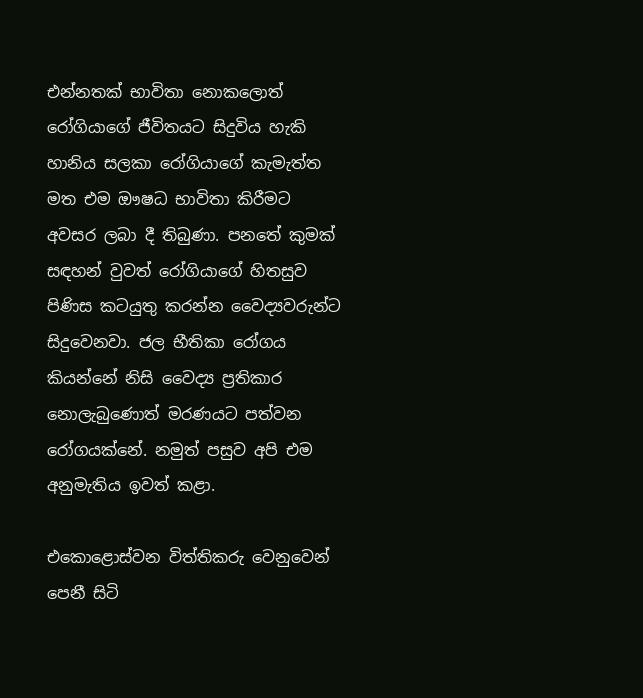එන්නතක් භාවිතා නොකලොත් රෝගියාගේ ජීවිතයට සිදුවිය හැකි හානිය සලකා රෝගියාගේ කැමැත්ත මත එම ඖෂධ භාවිතා කිරීමට අවසර ලබා දී තිබුණා. පනතේ කුමක් සඳහන් වුවත් රෝගියාගේ හිතසුව පිණිස කටයුතු කරන්න වෛද්‍යවරුන්ට සිදුවෙනවා. ජල භීතිකා රෝගය කියන්නේ නිසි වෛද්‍ය ප්‍රතිකාර නොලැබුණොත් මරණයට පත්වන රෝගයක්නේ. නමුත් පසුව අපි එම අනුමැතිය ඉවත් කළා.

එකොළොස්වන විත්තිකරු වෙනුවෙන් පෙනී සිටි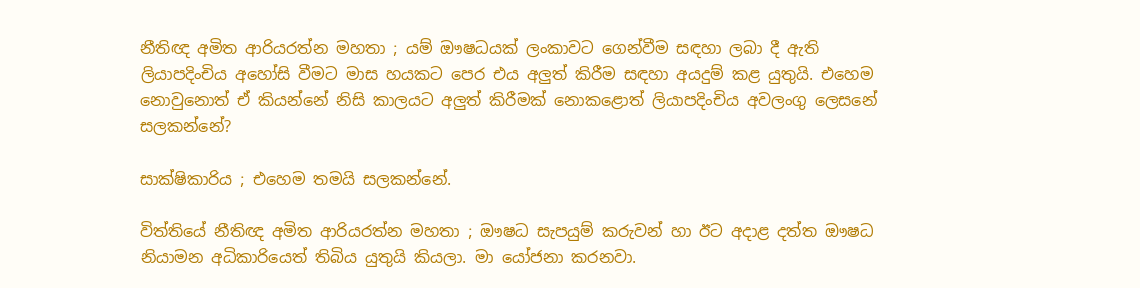නීතිඥ අමිත ආරියරත්න මහතා ; යම් ඖෂධයක් ලංකාවට ගෙන්වීම සඳහා ලබා දී ඇති ලියාපදිංචිය අහෝසි වීමට මාස හයකට පෙර එය අලුත් කිරීම සඳහා අයදුම් කළ යුතුයි. එහෙම නොවුනොත් ඒ කියන්නේ නිසි කාලයට අලුත් කිරීමක් නොකළොත් ලියාපදිංචිය අවලංගු ලෙසනේ සලකන්නේ?

සාක්ෂිකාරිය ; එහෙම තමයි සලකන්නේ.

විත්තියේ නීතිඥ අමිත ආරියරත්න මහතා ; ඖෂධ සැපයුම් කරුවන් හා ඊට අදාළ දත්ත ඖෂධ නියාමන අධිකාරියෙත් තිබිය යුතුයි කියලා. මා යෝජනා කරනවා.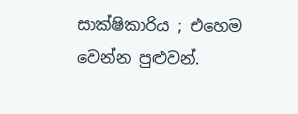සාක්ෂිකාරිය ; එහෙම වෙන්න පුළුවන්.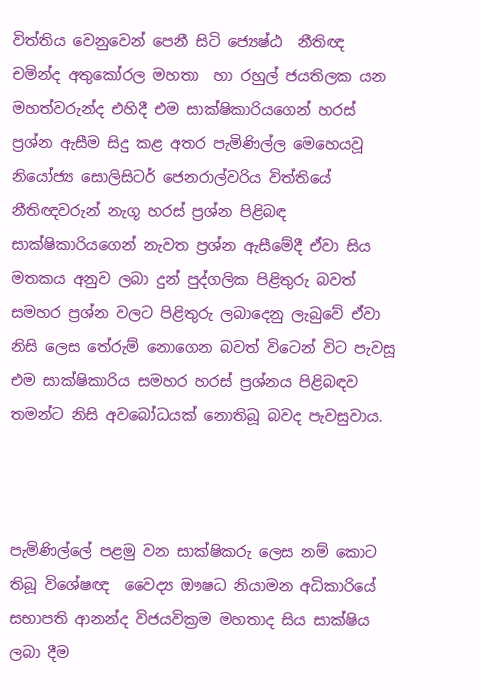විත්තිය වෙනුවෙන් පෙනී සිටි ජ්‍යෙෂ්ඨ  නීතිඥ චමින්ද අතුකෝරල මහතා  හා රහුල් ජයතිලක යන මහත්වරුන්ද එහිදී එම සාක්ෂිකාරියගෙන් හරස් ප්‍රශ්න ඇසීම සිදු කළ අතර පැමිණිල්ල මෙහෙයවූ නියෝජ්‍ය සොලිසිටර් ජෙනරාල්වරිය විත්තියේ නීතිඥවරුන් නැගූ හරස් ප්‍රශ්න පිළිබඳ සාක්ෂිකාරියගෙන් නැවත ප්‍රශ්න ඇසීමේදී ඒවා සිය මතකය අනුව ලබා දුන් පුද්ගලික පිළිතුරු බවත් සමහර ප්‍රශ්න වලට පිළිතුරු ලබාදෙනු ලැබුවේ ඒවා නිසි ලෙස තේරුම් නොගෙන බවත් විටෙන් විට පැවසූ එම සාක්ෂිකාරිය සමහර හරස් ප්‍රශ්නය පිළිබඳව තමන්ට නිසි අවබෝධයක් නොතිබූ බවද පැවසුවාය.



පැමිණිල්ලේ පළමු වන සාක්ෂිකරු ලෙස නම් කොට තිබූ විශේෂඥ  වෛද්‍ය ඖෂධ නියාමන අධිකාරියේ සභාපති ආනන්ද විජයවික්‍රම මහතාද සිය සාක්ෂිය ලබා දීම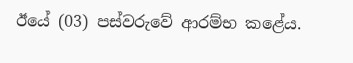ඊයේ (03) පස්වරුවේ ආරම්භ කළේය.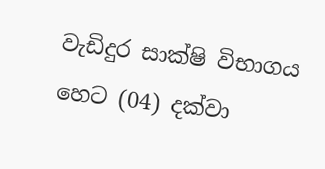වැඩිදුර සාක්ෂි විභාගය හෙට (04) දක්වා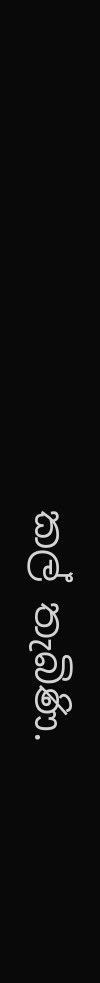කල් තැබිණි.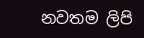නවතම ලිපි